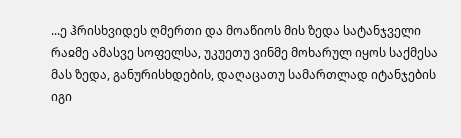...ე ჰრისხვიდეს ღმერთი და მოაწიოს მის ზედა სატანჯველი რაჲმე ამასვე სოფელსა, უკუეთუ ვინმე მოხარულ იყოს საქმესა მას ზედა, განურისხდების, დაღაცათუ სამართლად იტანჯების იგი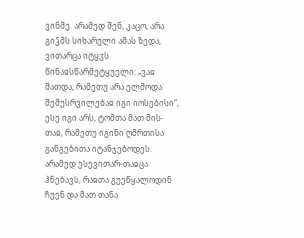ვინმე. არამედ შენ, კაცო, არა გიჴმს სიხარული ამას ზედა, ვითარცა იტყჳს წინაჲსწარმეტყუელი: „ვაჲ მათდა, რამეთუ არა ელმოდა შემუსრვილებაჲ იგი იოსებისი“, ესე იგი არს, ტომთა მათ მის-თაჲ, რამეთუ იგინი ღმრთისა განგებითა იტანჯებოდეს. არამედ ესევითარ-თაჲცა ჰნებავს, რაჲთა გუეწყალოდინ ჩუენ და მათ თანა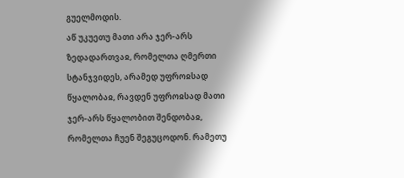გუელმოდის.
აწ უკუეთუ მათი არა ჯერ-არს ზედადართვაჲ, რომელთა ღმერთი სტანჯვიდეს, არამედ უფროჲსად წყალობაჲ, რავდენ უფროჲსად მათი ჯერ-არს წყალობით შენდობაჲ, რომელთა ჩუენ შეგუცოდონ. რამეთუ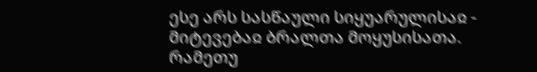ესე არს სასწაული სიყუარულისაჲ - მიტევებაჲ ბრალთა მოყუსისათა.
რამეთუ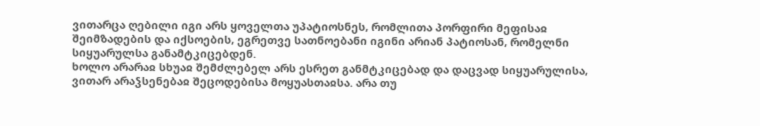ვითარცა ღებილი იგი არს ყოველთა უპატიოსნეს, რომლითა პორფირი მეფისაჲ შეიმზადების და იქსოების, ეგრეთვე სათნოებანი იგინი არიან პატიოსან, რომელნი სიყუარულსა განამტკიცებდენ.
ხოლო არარაჲ სხუაჲ შემძლებელ არს ესრეთ განმტკიცებად და დაცვად სიყუარულისა, ვითარ არაჴსენებაჲ შეცოდებისა მოყუასთაჲსა. არა თუ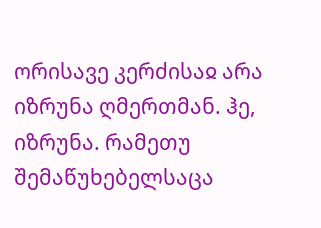ორისავე კერძისაჲ არა იზრუნა ღმერთმან. ჰე, იზრუნა. რამეთუ შემაწუხებელსაცა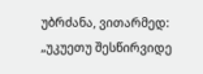უბრძანა, ვითარმედ: „უკუეთუ შესწირვიდე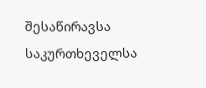შესაწირავსა საკურთხეველსა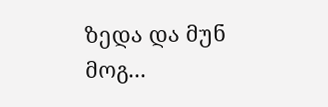ზედა და მუნ მოგ...